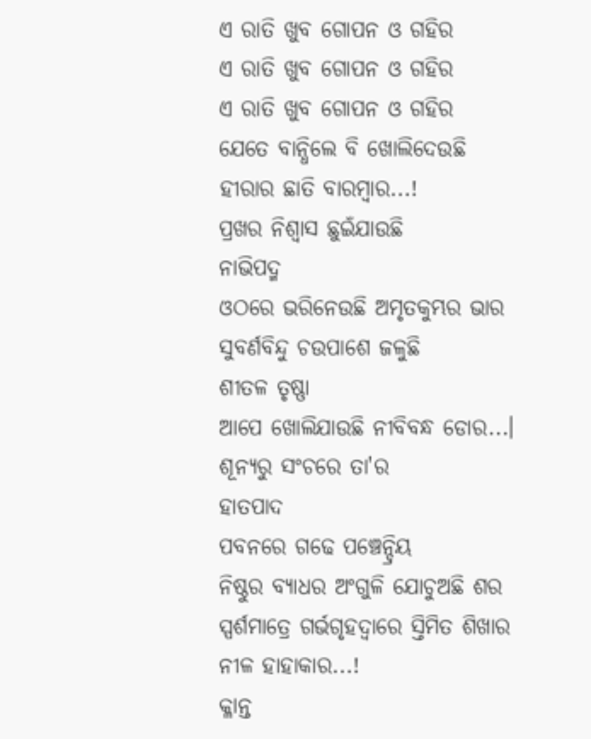ଏ ରାତି ଖୁବ ଗୋପନ ଓ ଗହିର
ଏ ରାତି ଖୁବ ଗୋପନ ଓ ଗହିର
ଏ ରାତି ଖୁବ ଗୋପନ ଓ ଗହିର
ଯେତେ ବାନ୍ଧିଲେ ବି ଖୋଲିଦେଉଛି
ହୀରାର ଛାତି ବାରମ୍ବାର...!
ପ୍ରଖର ନିଶ୍ବାସ ଛୁଇଁଯାଉଛି
ନାଭିପଦ୍ମ
ଓଠରେ ଭରିନେଉଛି ଅମୃତକୁମ୍ଭର ଭାର
ସୁବର୍ଣବିନ୍ଦୁ ଚଉପାଶେ ଜଳୁଛି
ଶୀତଳ ତୃଷ୍ଣା
ଆପେ ଖୋଲିଯାଉଛି ନୀବିବନ୍ଧ ଡୋର...।
ଶୂନ୍ୟରୁ ସଂଚରେ ତା'ର
ହାତପାଦ
ପବନରେ ଗଢେ ପଞ୍ଚେନ୍ଦ୍ରିୟ
ନିଷ୍ଠୁର ବ୍ୟାଧର ଅଂଗୁଳି ଯୋଚୁଅଛି ଶର
ସ୍ପର୍ଶମାତ୍ରେ ଗର୍ଭଗୃହଦ୍ୱାରେ ସ୍ତିମିତ ଶିଖାର
ନୀଳ ହାହାକାର...!
କ୍ଳାନ୍ତ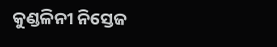କୁଣ୍ଡଳିନୀ ନିସ୍ତେଜ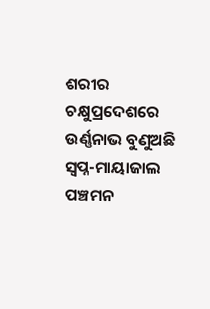ଶରୀର
ଚକ୍ଷୁପ୍ରଦେଶରେ ଉର୍ଣ୍ଣନାଭ ବୁଣୁଅଛି
ସ୍ୱପ୍ନ-ମାୟାଜାଲ
ପଞ୍ଚମନ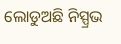ଲୋଡୁଅଛି ନିସ୍ପ୍ରଭ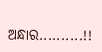ଅନ୍ଧାର..........!!